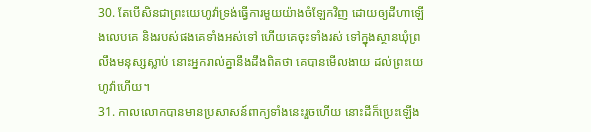30. តែបើសិនជាព្រះយេហូវ៉ាទ្រង់ធ្វើការមួយយ៉ាងចំឡែកវិញ ដោយឲ្យដីហាឡើងលេបគេ និងរបស់ផងគេទាំងអស់ទៅ ហើយគេចុះទាំងរស់ ទៅក្នុងស្ថានឃុំព្រលឹងមនុស្សស្លាប់ នោះអ្នករាល់គ្នានឹងដឹងពិតថា គេបានមើលងាយ ដល់ព្រះយេហូវ៉ាហើយ។
31. កាលលោកបានមានប្រសាសន៍ពាក្យទាំងនេះរួចហើយ នោះដីក៏ប្រេះឡើង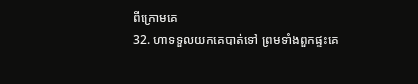ពីក្រោមគេ
32. ហាទទួលយកគេបាត់ទៅ ព្រមទាំងពួកផ្ទះគេ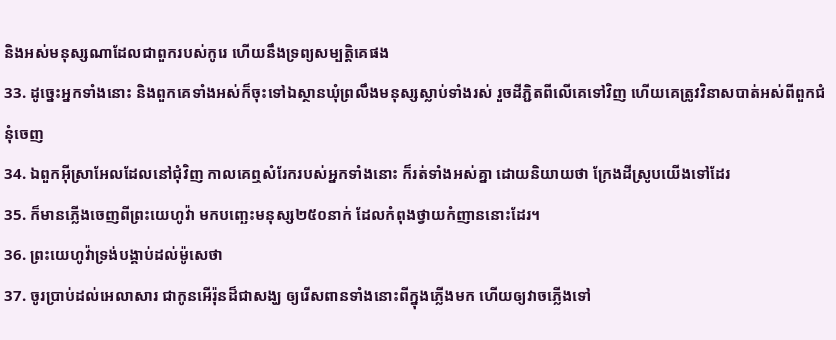និងអស់មនុស្សណាដែលជាពួករបស់កូរេ ហើយនឹងទ្រព្យសម្បត្តិគេផង
33. ដូច្នេះអ្នកទាំងនោះ និងពួកគេទាំងអស់ក៏ចុះទៅឯស្ថានឃុំព្រលឹងមនុស្សស្លាប់ទាំងរស់ រួចដីភ្ជិតពីលើគេទៅវិញ ហើយគេត្រូវវិនាសបាត់អស់ពីពួកជំនុំចេញ
34. ឯពួកអ៊ីស្រាអែលដែលនៅជុំវិញ កាលគេឮសំរែករបស់អ្នកទាំងនោះ ក៏រត់ទាំងអស់គ្នា ដោយនិយាយថា ក្រែងដីស្រូបយើងទៅដែរ
35. ក៏មានភ្លើងចេញពីព្រះយេហូវ៉ា មកបញ្ឆេះមនុស្ស២៥០នាក់ ដែលកំពុងថ្វាយកំញាននោះដែរ។
36. ព្រះយេហូវ៉ាទ្រង់បង្គាប់ដល់ម៉ូសេថា
37. ចូរប្រាប់ដល់អេលាសារ ជាកូនអើរ៉ុនដ៏ជាសង្ឃ ឲ្យរើសពានទាំងនោះពីក្នុងភ្លើងមក ហើយឲ្យវាចភ្លើងទៅ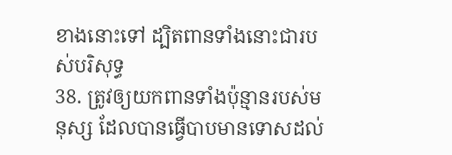ខាងនោះទៅ ដ្បិតពានទាំងនោះជារបស់បរិសុទ្ធ
38. ត្រូវឲ្យយកពានទាំងប៉ុន្មានរបស់មនុស្ស ដែលបានធ្វើបាបមានទោសដល់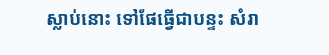ស្លាប់នោះ ទៅផែធ្វើជាបន្ទះ សំរា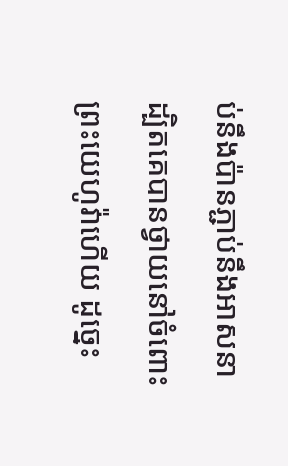ប់នឹងប៉ានភ្ជាប់នឹងអាសនា ដ្បិតគេបានថ្វាយនៅចំពោះព្រះយេហូវ៉ាហើយ ដូច្នេះ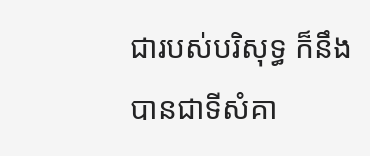ជារបស់បរិសុទ្ធ ក៏នឹងបានជាទីសំគា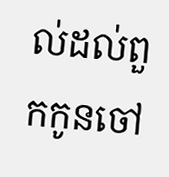ល់ដល់ពួកកូនចៅ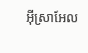អ៊ីស្រាអែល